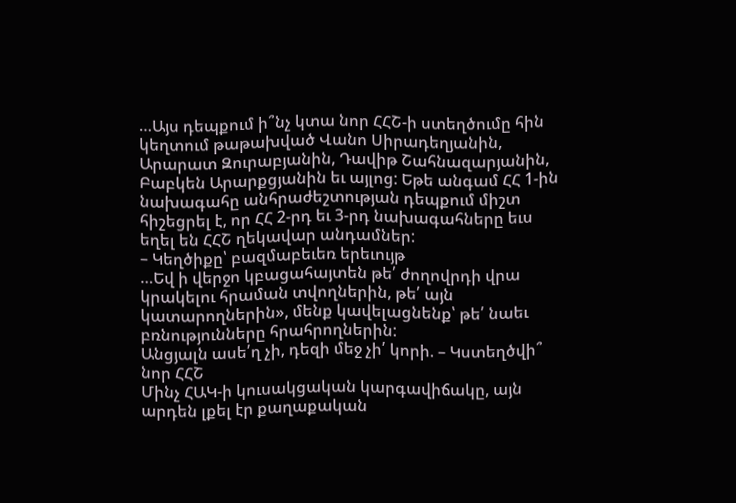…Այս դեպքում ի՞նչ կտա նոր ՀՀՇ-ի ստեղծումը հին կեղտում թաթախված Վանո Սիրադեղյանին, Արարատ Զուրաբյանին, Դավիթ Շահնազարյանին, Բաբկեն Արարքցյանին եւ այլոց: Եթե անգամ ՀՀ 1-ին նախագահը անհրաժեշտության դեպքում միշտ հիշեցրել է, որ ՀՀ 2-րդ եւ 3-րդ նախագահները եւս եղել են ՀՀՇ ղեկավար անդամներ:
– Կեղծիքը՝ բազմաբեւեռ երեւույթ
…Եվ ի վերջո կբացահայտեն թե՛ ժողովրդի վրա կրակելու հրաման տվողներին, թե՛ այն կատարողներին», մենք կավելացնենք՝ թե՛ նաեւ բռնությունները հրահրողներին:
Անցյալն ասե՛ղ չի, դեզի մեջ չի՛ կորի. – Կստեղծվի՞ նոր ՀՀՇ
Մինչ ՀԱԿ-ի կուսակցական կարգավիճակը, այն արդեն լքել էր քաղաքական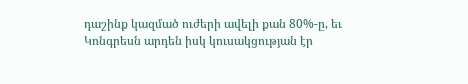դաշինք կազմած ուժերի ավելի քան 80%-ը, եւ Կոնգրեսն արդեն իսկ կուսակցության էր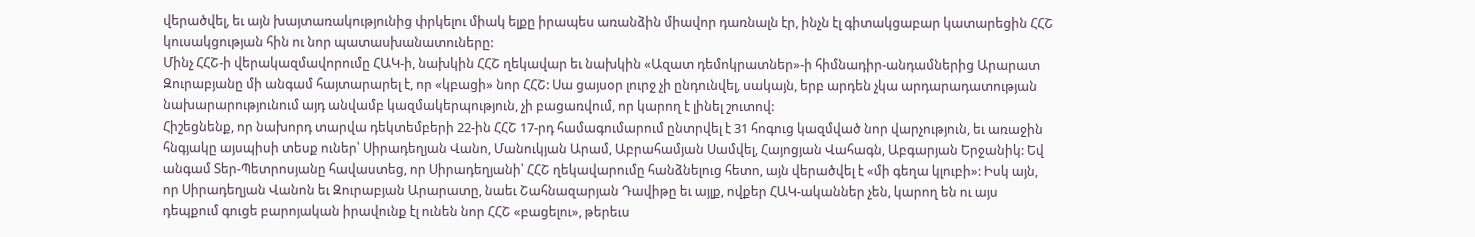վերածվել, եւ այն խայտառակությունից փրկելու միակ ելքը իրապես առանձին միավոր դառնալն էր, ինչն էլ գիտակցաբար կատարեցին ՀՀՇ կուսակցության հին ու նոր պատասխանատուները:
Մինչ ՀՀՇ-ի վերակազմավորումը ՀԱԿ-ի, նախկին ՀՀՇ ղեկավար եւ նախկին «Ազատ դեմոկրատներ»-ի հիմնադիր-անդամներից Արարատ Զուրաբյանը մի անգամ հայտարարել է, որ «կբացի» նոր ՀՀՇ: Սա ցայսօր լուրջ չի ընդունվել, սակայն, երբ արդեն չկա արդարադատության նախարարությունում այդ անվամբ կազմակերպություն, չի բացառվում, որ կարող է լինել շուտով:
Հիշեցնենք, որ նախորդ տարվա դեկտեմբերի 22-ին ՀՀՇ 17-րդ համագումարում ընտրվել է 31 հոգուց կազմված նոր վարչություն, եւ առաջին հնգյակը այսպիսի տեսք ուներ՝ Սիրադեղյան Վանո, Մանուկյան Արամ, Աբրահամյան Սամվել, Հայոցյան Վահագն, Աբգարյան Երջանիկ: Եվ անգամ Տեր-Պետրոսյանը հավաստեց, որ Սիրադեղյանի՝ ՀՀՇ ղեկավարումը հանձնելուց հետո, այն վերածվել է «մի գեղա կլուբի»: Իսկ այն, որ Սիրադեղյան Վանոն եւ Զուրաբյան Արարատը, նաեւ Շահնազարյան Դավիթը եւ այլք, ովքեր ՀԱԿ-ականներ չեն, կարող են ու այս դեպքում գուցե բարոյական իրավունք էլ ունեն նոր ՀՀՇ «բացելու», թերեւս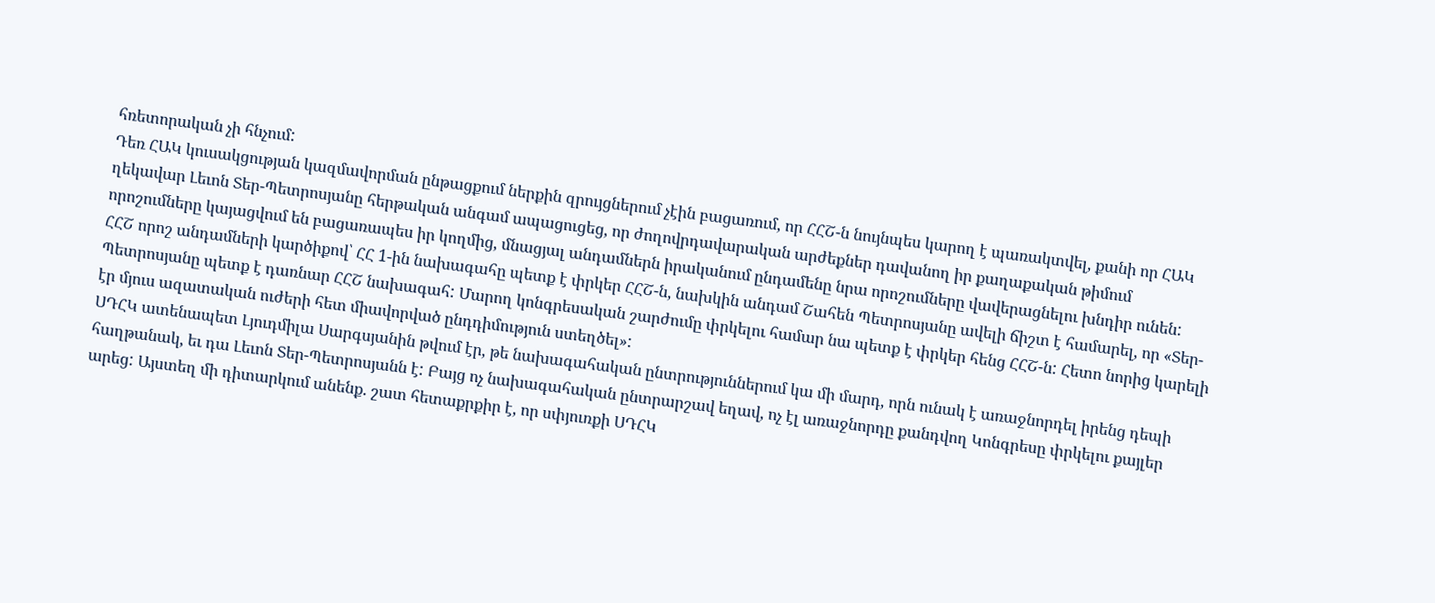հռետորական չի հնչում:
Դեռ ՀԱԿ կուսակցության կազմավորման ընթացքում ներքին զրույցներում չէին բացառում, որ ՀՀՇ-ն նույնպես կարող է պառակտվել, քանի որ ՀԱԿ ղեկավար Լեւոն Տեր-Պետրոսյանը հերթական անգամ ապացուցեց, որ ժողովրդավարական արժեքներ դավանող իր քաղաքական թիմում որոշումները կայացվում են բացառապես իր կողմից, մնացյալ անդամներն իրականում ընդամենը նրա որոշումները վավերացնելու խնդիր ունեն:
ՀՀՇ որոշ անդամների կարծիքով՝ ՀՀ 1-ին նախագահը պետք է փրկեր ՀՀՇ-ն, նախկին անդամ Շահեն Պետրոսյանը ավելի ճիշտ է համարել, որ «Տեր-Պետրոսյանը պետք է դառնար ՀՀՇ նախագահ: Մարող կոնգրեսական շարժումը փրկելու համար նա պետք է փրկեր հենց ՀՀՇ-ն: Հետո նորից կարելի էր մյուս ազատական ուժերի հետ միավորված ընդդիմություն ստեղծել»:
ՍԴՀԿ ատենապետ Լյուդմիլա Սարգսյանին թվում էր, թե նախագահական ընտրություններում կա մի մարդ, որն ունակ է առաջնորդել իրենց դեպի հաղթանակ, եւ դա Լեւոն Տեր-Պետրոսյանն է: Բայց ոչ նախագահական ընտրարշավ եղավ, ոչ էլ առաջնորդը քանդվող Կոնգրեսը փրկելու քայլեր արեց: Այստեղ մի դիտարկում անենք. շատ հետաքրքիր է, որ սփյուռքի ՍԴՀԿ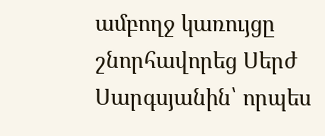ամբողջ կառույցը շնորհավորեց Սերժ Սարգսյանին՝ որպես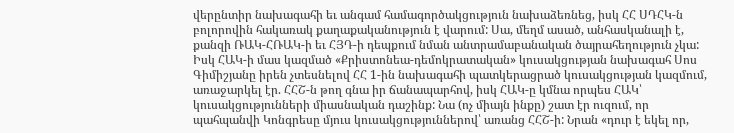վերընտիր նախագահի եւ անգամ համագործակցություն նախաձեռնեց, իսկ ՀՀ ՍԴՀԿ-ն բոլորովին հակառակ քաղաքականություն է վարում: Սա, մեղմ ասած, անհասկանալի է, քանզի ՌԱԿ-ՀՌԱԿ-ի եւ ՀՅԴ-ի դեպքում նման անտրամաբանական ծայրահեղություն չկա:
Իսկ ՀԱԿ-ի մաս կազմած «Քրիստոնեա-դեմոկրատական» կուսակցության նախագահ Սոս Գիմիշյանը իրեն չտեսնելով ՀՀ 1-ին նախագահի պատկերացրած կուսակցության կազմում, առաջարկել էր. ՀՀՇ-ն թող գնա իր ճանապարհով, իսկ ՀԱԿ-ը կմնա որպես ՀԱԿ՝ կուսակցությունների միասնական դաշինք: Նա (ոչ միայն ինքը) շատ էր ուզում, որ պահպանվի Կոնգրեսը մյուս կուսակցություններով՝ առանց ՀՀՇ-ի: Նրան «դուր է եկել որ,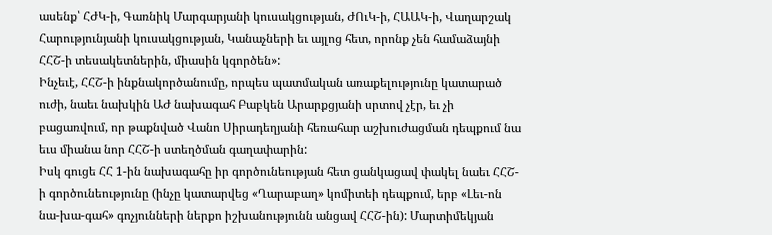ասենք՝ ՀԺԿ-ի, Գառնիկ Մարգարյանի կուսակցության, ԺՈւԿ-ի, ՀԱԱԿ-ի, Վաղարշակ Հարությունյանի կուսակցության, Կանաչների եւ այլոց հետ, որոնք չեն համաձայնի ՀՀՇ-ի տեսակետներին, միասին կգործեն»:
Ինչեւէ, ՀՀՇ-ի ինքնակործանումը, որպես պատմական առաքելությունը կատարած ուժի, նաեւ նախկին ԱԺ նախագահ Բաբկեն Արարքցյանի սրտով չէր, եւ չի բացառվում, որ թաքնված Վանո Սիրադեղյանի հեռահար աշխուժացման դեպքում նա եւս միանա նոր ՀՀՇ-ի ստեղծման գաղափարին:
Իսկ գուցե ՀՀ 1-ին նախագահը իր գործունեության հետ ցանկացավ փակել նաեւ ՀՀՇ-ի գործունեությունը (ինչը կատարվեց «Ղարաբաղ» կոմիտեի դեպքում, երբ «Լեւ-ոն նա-խա-գահ» գոչյունների ներքո իշխանությունն անցավ ՀՀՇ-ին): Մարտիմեկյան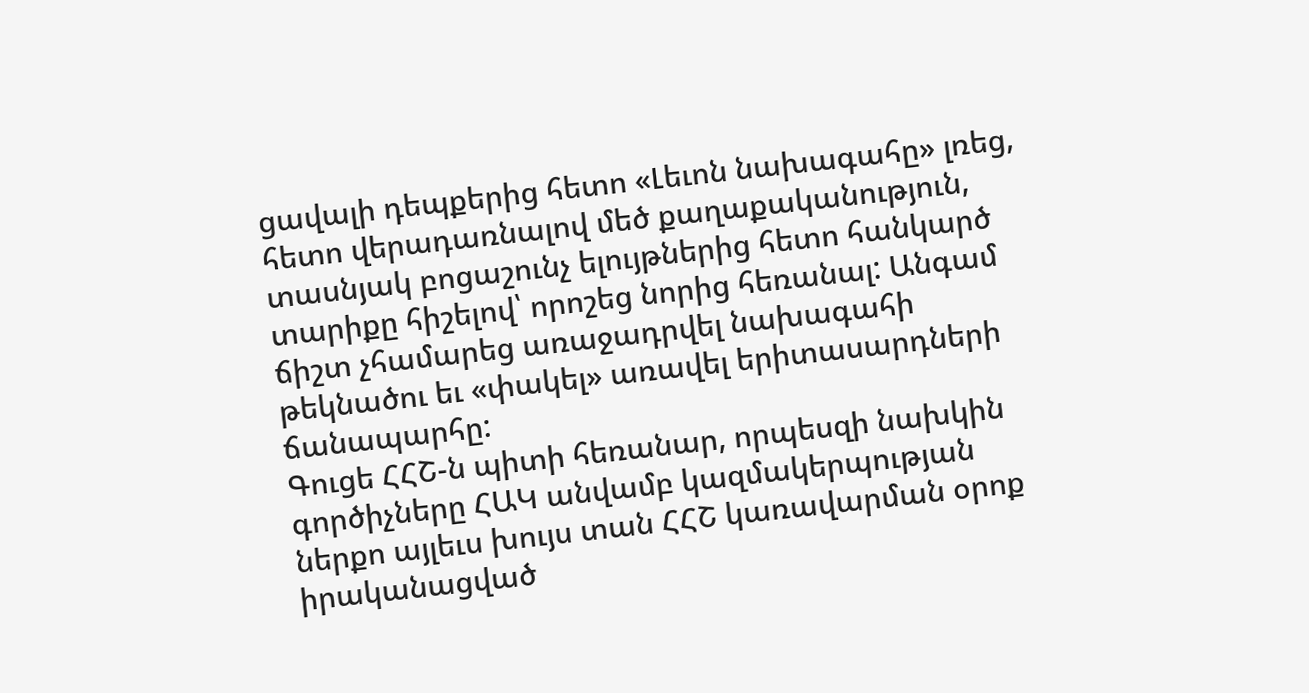ցավալի դեպքերից հետո «Լեւոն նախագահը» լռեց, հետո վերադառնալով մեծ քաղաքականություն, տասնյակ բոցաշունչ ելույթներից հետո հանկարծ տարիքը հիշելով՝ որոշեց նորից հեռանալ: Անգամ ճիշտ չհամարեց առաջադրվել նախագահի թեկնածու եւ «փակել» առավել երիտասարդների ճանապարհը:
Գուցե ՀՀՇ-ն պիտի հեռանար, որպեսզի նախկին գործիչները ՀԱԿ անվամբ կազմակերպության ներքո այլեւս խույս տան ՀՀՇ կառավարման օրոք իրականացված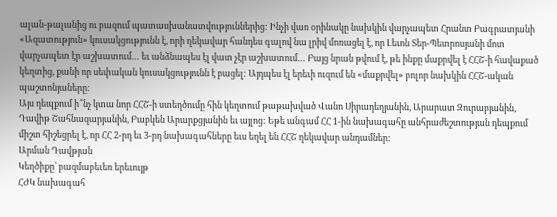ալան-թալանից ու բազում պատասխանատվություններից: Ինչի վառ օրինակը նախկին վարչապետ Հրանտ Բագրատյանի «Ազատություն» կուսակցությունն է, որի ղեկավար հանդես գալով նա լրիվ մոռացել է, որ Լեւոն Տեր-Պետրոսյանի մոտ վարչապետ էր աշխատում… եւ անձնապես էլ վատ չէր աշխատում… Բայց նրան թվում է, թե ինքը մաքրվել է ՀՀՇ-ի հավաքած կեղտից, քանի որ սեփական կուսակցությունն է բացել: Այդպես էլ երեւի ուզում են «մաքրվել» բոլոր նախկին ՀՀՇ-ական պաշտոնյաները:
Այս դեպքում ի՞նչ կտա նոր ՀՀՇ-ի ստեղծումը հին կեղտում թաթախված Վանո Սիրադեղյանին, Արարատ Զուրաբյանին, Դավիթ Շահնազարյանին, Բաբկեն Արարքցյանին եւ այլոց: Եթե անգամ ՀՀ 1-ին նախագահը անհրաժեշտության դեպքում միշտ հիշեցրել է, որ ՀՀ 2-րդ եւ 3-րդ նախագահները եւս եղել են ՀՀՇ ղեկավար անդամներ:
Արման Դավթյան
Կեղծիքը՝ բազմաբեւեռ երեւույթ
ՀԺԿ նախագահ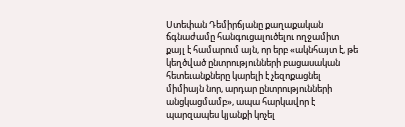Ստեփան Դեմիրճյանը քաղաքական ճգնաժամը հանգուցալուծելու ողջամիտ քայլ է համարում այն, որ երբ «ակնհայտ է, թե կեղծված ընտրությունների բացասական հետեւանքները կարելի է չեզոքացնել միմիայն նոր, արդար ընտրությունների անցկացմամբ», ապա հարկավոր է պարզապես կյանքի կոչել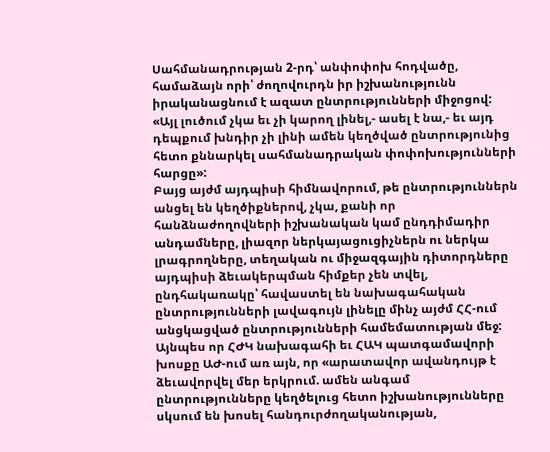Սահմանադրության 2-րդ՝ անփոփոխ հոդվածը, համաձայն որի՝ ժողովուրդն իր իշխանությունն իրականացնում է ազատ ընտրությունների միջոցով: «Այլ լուծում չկա եւ չի կարող լինել,- ասել է նա,- եւ այդ դեպքում խնդիր չի լինի ամեն կեղծված ընտրությունից հետո քննարկել սահմանադրական փոփոխությունների հարցը»:
Բայց այժմ այդպիսի հիմնավորում, թե ընտրություններն անցել են կեղծիքներով, չկա, քանի որ հանձնաժողովների իշխանական կամ ընդդիմադիր անդամները, լիազոր ներկայացուցիչներն ու ներկա լրագրողները, տեղական ու միջազգային դիտորդները այդպիսի ձեւակերպման հիմքեր չեն տվել, ընդհակառակը՝ հավաստել են նախագահական ընտրությունների լավագույն լինելը մինչ այժմ ՀՀ-ում անցկացված ընտրությունների համեմատության մեջ:
Այնպես որ ՀԺԿ նախագահի եւ ՀԱԿ պատգամավորի խոսքը ԱԺ-ում առ այն, որ «արատավոր ավանդույթ է ձեւավորվել մեր երկրում. ամեն անգամ ընտրությունները կեղծելուց հետո իշխանությունները սկսում են խոսել հանդուրժողականության,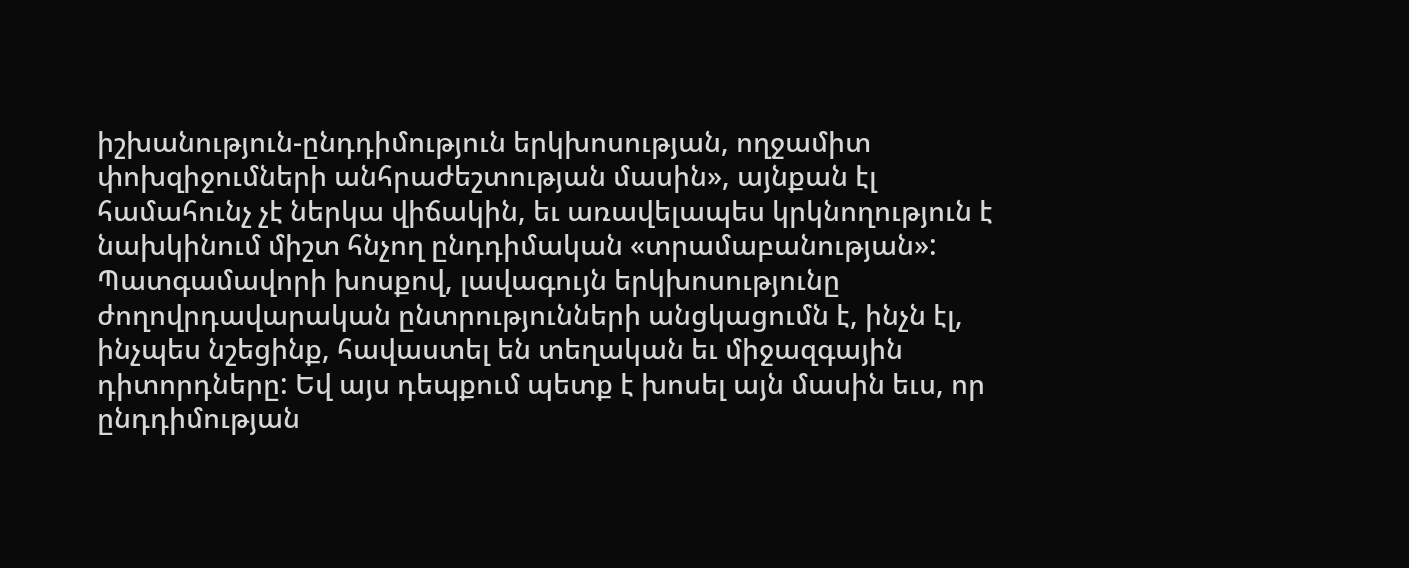իշխանություն-ընդդիմություն երկխոսության, ողջամիտ փոխզիջումների անհրաժեշտության մասին», այնքան էլ համահունչ չէ ներկա վիճակին, եւ առավելապես կրկնողություն է նախկինում միշտ հնչող ընդդիմական «տրամաբանության»:
Պատգամավորի խոսքով, լավագույն երկխոսությունը ժողովրդավարական ընտրությունների անցկացումն է, ինչն էլ, ինչպես նշեցինք, հավաստել են տեղական եւ միջազգային դիտորդները: Եվ այս դեպքում պետք է խոսել այն մասին եւս, որ ընդդիմության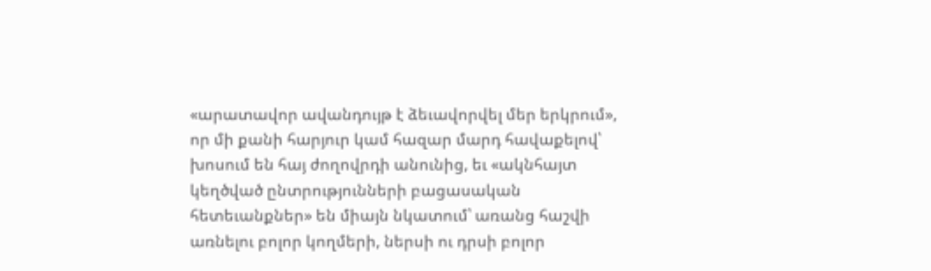«արատավոր ավանդույթ է ձեւավորվել մեր երկրում», որ մի քանի հարյուր կամ հազար մարդ հավաքելով՝ խոսում են հայ ժողովրդի անունից, եւ «ակնհայտ կեղծված ընտրությունների բացասական հետեւանքներ» են միայն նկատում՝ առանց հաշվի առնելու բոլոր կողմերի, ներսի ու դրսի բոլոր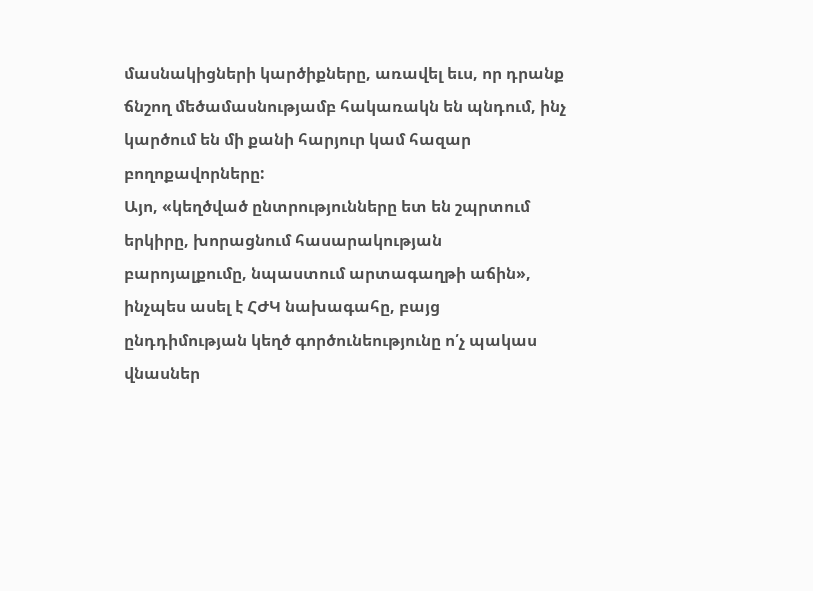մասնակիցների կարծիքները, առավել եւս, որ դրանք ճնշող մեծամասնությամբ հակառակն են պնդում, ինչ կարծում են մի քանի հարյուր կամ հազար բողոքավորները:
Այո, «կեղծված ընտրությունները ետ են շպրտում երկիրը, խորացնում հասարակության բարոյալքումը, նպաստում արտագաղթի աճին», ինչպես ասել է ՀԺԿ նախագահը, բայց ընդդիմության կեղծ գործունեությունը ո՛չ պակաս վնասներ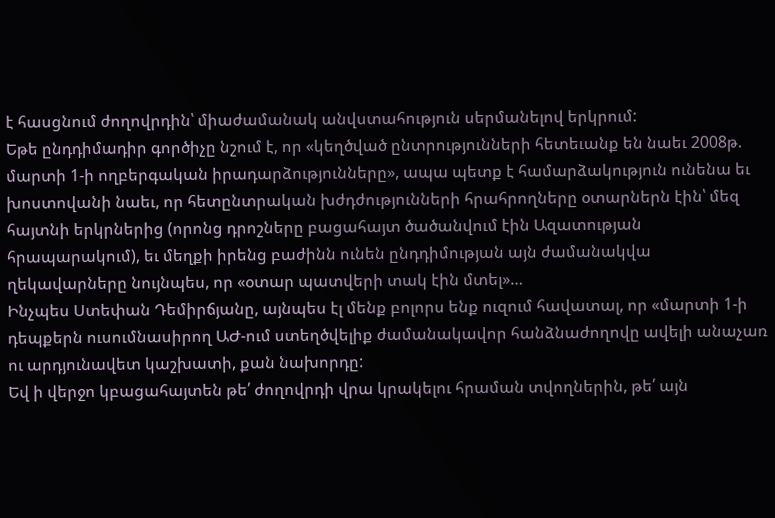է հասցնում ժողովրդին՝ միաժամանակ անվստահություն սերմանելով երկրում:
Եթե ընդդիմադիր գործիչը նշում է, որ «կեղծված ընտրությունների հետեւանք են նաեւ 2008թ. մարտի 1-ի ողբերգական իրադարձությունները», ապա պետք է համարձակություն ունենա եւ խոստովանի նաեւ, որ հետընտրական խժդժությունների հրահրողները օտարներն էին՝ մեզ հայտնի երկրներից (որոնց դրոշները բացահայտ ծածանվում էին Ազատության հրապարակում), եւ մեղքի իրենց բաժինն ունեն ընդդիմության այն ժամանակվա ղեկավարները նույնպես, որ «օտար պատվերի տակ էին մտել»…
Ինչպես Ստեփան Դեմիրճյանը, այնպես էլ մենք բոլորս ենք ուզում հավատալ, որ «մարտի 1-ի դեպքերն ուսումնասիրող ԱԺ-ում ստեղծվելիք ժամանակավոր հանձնաժողովը ավելի անաչառ ու արդյունավետ կաշխատի, քան նախորդը:
Եվ ի վերջո կբացահայտեն թե՛ ժողովրդի վրա կրակելու հրաման տվողներին, թե՛ այն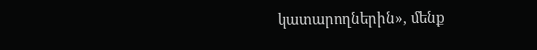կատարողներին», մենք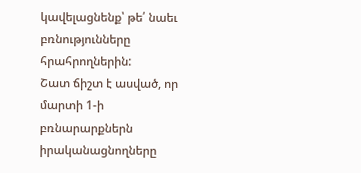կավելացնենք՝ թե՛ նաեւ բռնությունները հրահրողներին:
Շատ ճիշտ է ասված, որ մարտի 1-ի բռնարարքներն իրականացնողները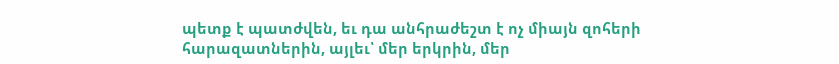պետք է պատժվեն, եւ դա անհրաժեշտ է ոչ միայն զոհերի հարազատներին, այլեւ՝ մեր երկրին, մեր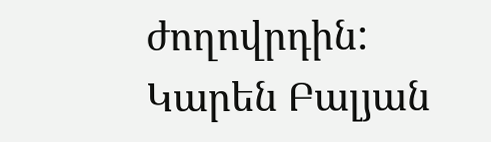ժողովրդին:
Կարեն Բալյան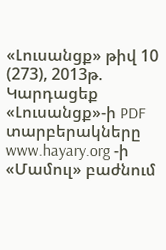«Լուսանցք» թիվ 10 (273), 2013թ.
Կարդացեք «Լուսանցք»-ի PDF տարբերակները www.hayary.org -ի «Մամուլ» բաժնում